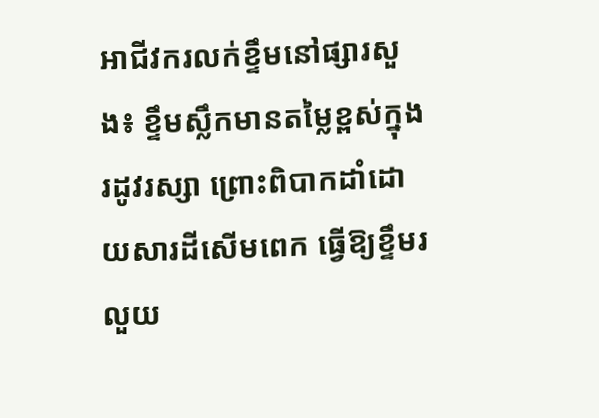អាជីវករលក់ខ្ទឹមនៅផ្សារសួង៖ ខ្ទឹមស្លឹកមានតម្លៃខ្ពស់ក្នុងរដូវរស្សា ព្រោះពិបាកដាំដោយសារដីសើមពេក ធ្វើឱ្យខ្ទឹមរលួយ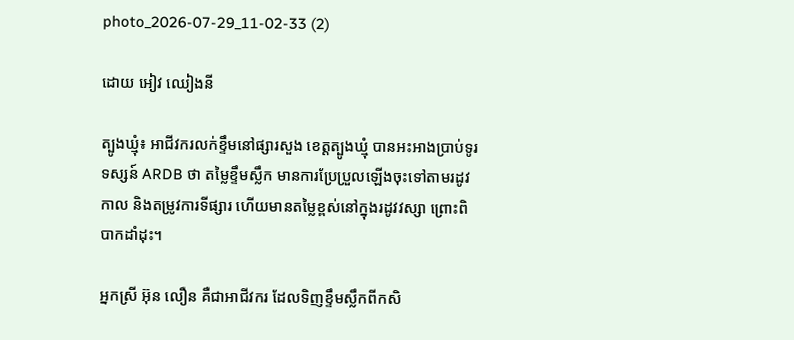photo_2026-07-29_11-02-33 (2)

ដោយ អៀវ ឈៀងនី

ត្បូងឃ្មុំ៖ អាជីវករលក់ខ្ទឹមនៅផ្សារសួង ខេត្តត្បូងឃ្មុំ បានអះអាងប្រាប់ទូរទស្សន៍ ARDB ថា តម្លៃខ្ទឹមស្លឹក មានការប្រែប្រួលឡើងចុះទៅតាមរដូវកាល និងតម្រូវការទីផ្សារ ហើយមានតម្លៃខ្ពស់នៅក្នុងរដូវវស្សា ព្រោះពិបាកដាំដុះ។

អ្នកស្រី អ៊ុន លឿន គឺជាអាជីវករ ដែលទិញខ្ទឹមស្លឹកពីកសិ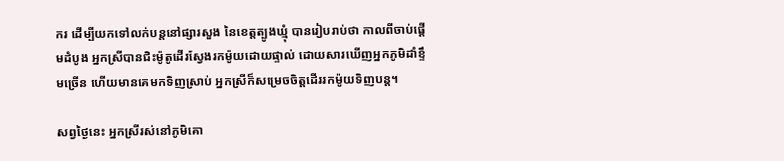ករ ដើម្បីយកទៅលក់បន្តនៅផ្សារសួង នៃខេត្តត្បូងឃ្មុំ បានរៀបរាប់ថា កាលពីចាប់ផ្តើមដំបូង អ្នកស្រីបានជិះម៉ូតូដើរស្វែងរកម៉ូយដោយផ្ទាល់ ដោយសារឃើញអ្នកភូមិដាំខ្ទឹមច្រើន ហើយមានគេមកទិញស្រាប់ អ្នកស្រីក៏សម្រេចចិត្តដើររកម៉ូយទិញបន្ត។

សព្វថ្ងៃនេះ អ្នកស្រីរស់នៅភូមិគោ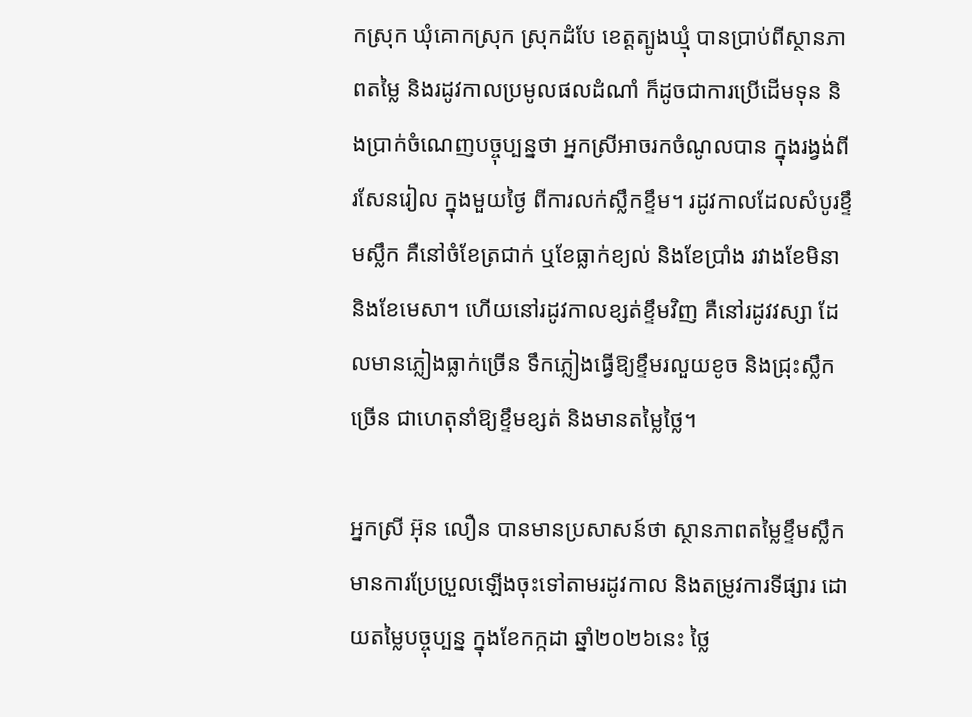កស្រុក ឃុំគោកស្រុក ស្រុកដំបែ ខេត្តត្បូងឃ្មុំ បានប្រាប់ពីស្ថានភាពតម្លៃ និងរដូវកាលប្រមូលផលដំណាំ ក៏ដូចជាការប្រើដើមទុន និងប្រាក់ចំណេញបច្ចុប្បន្នថា អ្នកស្រីអាចរកចំណូលបាន ក្នុងរង្វង់ពីរសែនរៀល ក្នុងមួយថ្ងៃ ពីការលក់ស្លឹកខ្ទឹម។ រដូវកាលដែលសំបូរខ្ទឹមស្លឹក គឺនៅចំខែត្រជាក់ ឬខែធ្លាក់ខ្យល់ និងខែប្រាំង រវាងខែមិនា និងខែមេសា។ ហើយនៅរដូវកាលខ្សត់ខ្ទឹមវិញ គឺនៅរដូវវស្សា ដែលមានភ្លៀងធ្លាក់ច្រើន ទឹកភ្លៀងធ្វើឱ្យខ្ទឹមរលួយខូច និងជ្រុះស្លឹកច្រើន ជាហេតុនាំឱ្យខ្ទឹមខ្សត់ និងមានតម្លៃថ្លៃ។

អ្នកស្រី អ៊ុន លឿន បានមានប្រសាសន៍ថា ស្ថានភាពតម្លៃខ្ទឹមស្លឹកមានការប្រែប្រួលឡើងចុះទៅតាមរដូវកាល និងតម្រូវការទីផ្សារ ដោយតម្លៃបច្ចុប្បន្ន ក្នុងខែកក្កដា ឆ្នាំ២០២៦នេះ ថ្លៃ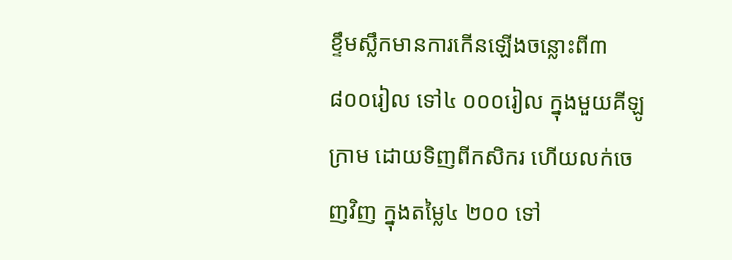ខ្ទឹមស្លឹកមានការកើនឡើងចន្លោះពី៣ ៨០០រៀល ទៅ៤ ០០០រៀល ក្នុងមួយគីឡូក្រាម ដោយទិញពីកសិករ ហើយលក់ចេញវិញ ក្នុងតម្លៃ៤ ២០០ ទៅ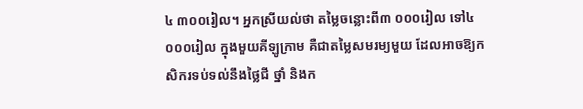៤ ៣០០រៀល។ អ្នកស្រីយល់ថា តម្លៃចន្លោះពី៣ ០០០រៀល ទៅ៤ ០០០រៀល ក្នុងមួយគីឡូក្រាម គឺជាតម្លៃសមរម្យមួយ ដែលអាចឱ្យកសិករទប់ទល់នឹងថ្លៃជី ថ្នាំ និងក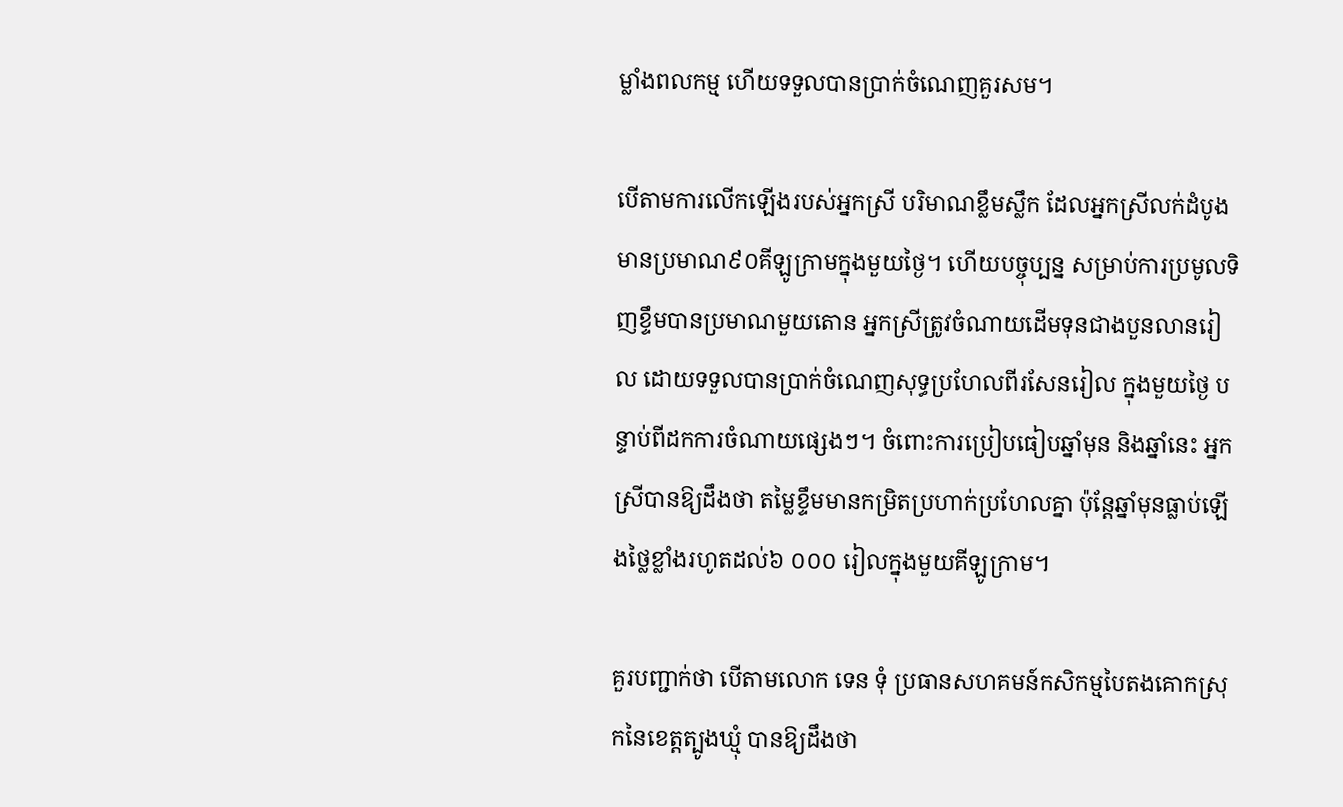ម្លាំងពលកម្ម ហើយទទួលបានប្រាក់ចំណេញគួរសម។

បើតាមការលើកឡើងរបស់អ្នកស្រី បរិមាណខ្លឹមសឹ្លក ដែលអ្នកស្រីលក់ដំបូងមានប្រមាណ៩០គីឡូក្រាមក្នុងមួយថ្ងៃ។ ហើយបច្ចុប្បន្ន សម្រាប់ការប្រមូលទិញខ្ទឹមបានប្រមាណមួយតោន អ្នកស្រីត្រូវចំណាយដើមទុនជាងបួនលានរៀល ដោយទទួលបានប្រាក់ចំណេញសុទ្ធប្រហែលពីរសែនរៀល ក្នុងមួយថ្ងៃ បន្ទាប់ពីដកការចំណាយផ្សេងៗ។ ចំពោះការប្រៀបធៀបឆ្នាំមុន និងឆ្នាំនេះ អ្នកស្រីបានឱ្យដឹងថា តម្លៃខ្ទឹមមានកម្រិតប្រហាក់ប្រហែលគ្នា ប៉ុន្តែឆ្នាំមុនធ្លាប់ឡើងថ្លៃខ្លាំងរហូតដល់៦ ០០០ រៀលក្នុងមួយគីឡូក្រាម។

គួរបញ្ជាក់ថា បើតាមលោក ទេន ទុំ ប្រធានសហគមន៍កសិកម្មបៃតងគោកស្រុកនៃខេត្តត្បូងឃ្មុំ បានឱ្យដឹងថា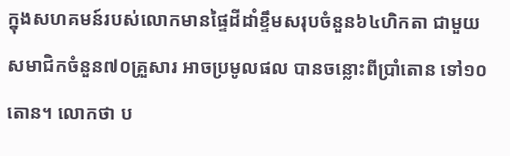ក្នុងសហគមន៍របស់លោកមានផ្ទៃដីដាំខ្ទឹមសរុបចំនួន៦៤ហិកតា ជាមួយសមាជិកចំនួន៧០គ្រួសារ អាចប្រមូលផល បានចន្លោះពីប្រាំតោន ទៅ១០តោន។ លោកថា ប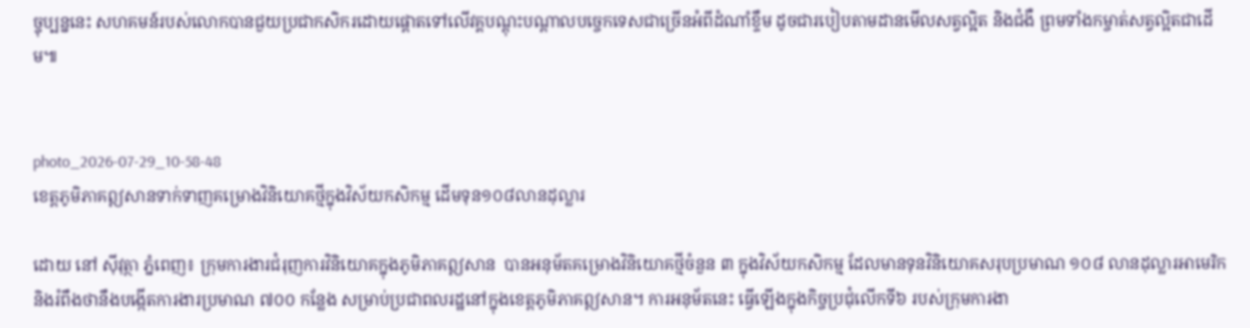ច្ចុប្បន្ននេះ សហគមន៍របស់លោកបានជួយប្រជាកសិករដោយផ្តោតទៅលើវគ្គបណ្តុះបណ្តាលបច្ចេកទេសជាច្រើនអំពីដំណាំខ្ទឹម ដូចជារបៀបតាមដានមើលសត្វល្អិត និងជំងឺ ព្រមទាំងកម្ចាត់សត្វល្អិតជាដើម៕


photo_2026-07-29_10-58-48
ខេត្តភូមិភាគឦសានទាក់ទាញគម្រោងវិនិយោគថ្មីក្នុងវិស័យកសិកម្ម ដើមទុន១០៨លានដុល្លារ

ដោយ នៅ ស៊ីវុត្ថា ភ្នំពេញ៖ ក្រុមការងារជំរុញការវិនិយោគក្នុងភូមិភាគឦសាន  បានអនុម័តគម្រោងវិនិយោគថ្មីចំនួន ៣ ក្នុងវិស័យកសិកម្ម ដែលមានទុនវិនិយោគសរុបប្រមាណ ១០៨ លានដុល្លារអាមេរិក និងរំពឹងថានឹងបង្កើតការងារប្រមាណ ៧០០ កន្លែង សម្រាប់ប្រជាពលរដ្ឋនៅក្នុងខេត្តភូមិភាគឦសាន។ ការអនុម័តនេះ ធ្វើឡើងក្នុងកិច្ចប្រជុំលើកទី៦ របស់ក្រុមការងា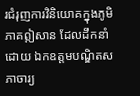រជំរុញការវិនិយោគក្នុងភូមិភាគឦសាន ដែលដឹកនាំដោយ ឯកឧត្តមបណ្ឌិតសភាចារ្យ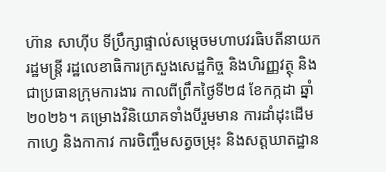ហ៊ាន សាហ៊ីប ទីប្រឹក្សាផ្ទាល់សម្តេចមហាបវរធិបតីនាយករដ្ឋមន្ត្រី រដ្ឋលេខាធិការក្រសួងសេដ្ឋកិច្ច និងហិរញ្ញវត្ថុ និងជាប្រធានក្រុមការងារ កាលពីព្រឹកថ្ងៃទី២៨ ខែកក្កដា ឆ្នាំ២០២៦។ គម្រោងវិនិយោគទាំងបីរួមមាន ការដាំដុះដើមកាហ្វេ និងកាកាវ ការចិញ្ចឹមសត្វចម្រុះ និងសត្តឃាតដ្ឋាន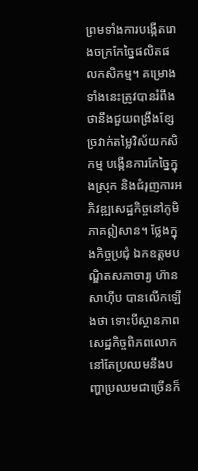ព្រមទាំងការបង្កើតរោងចក្រកែច្នៃផលិតផលកសិកម្ម។ គម្រោងទាំងនេះត្រូវបានរំពឹងថានឹងជួយពង្រឹងខ្សែច្រវាក់តម្លៃវិស័យកសិកម្ម បង្កើនការកែច្នៃក្នុងស្រុក និងជំរុញការអភិវឌ្ឍសេដ្ឋកិច្ចនៅភូមិភាគឦសាន។ ថ្លែងក្នុងកិច្ចប្រជុំ ឯកឧត្តមបណ្ឌិតសភាចារ្យ ហ៊ាន សាហ៊ីប បានលើកឡើងថា ទោះបីស្ថានភាពសេដ្ឋកិច្ចពិភពលោកនៅតែប្រឈមនឹងបញ្ហាប្រឈមជាច្រើនក៏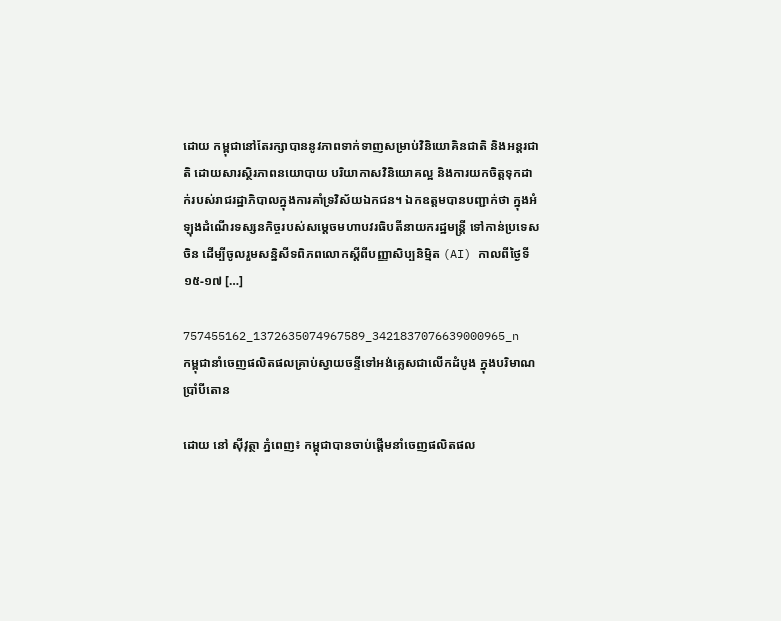ដោយ កម្ពុជានៅតែរក្សាបាននូវភាពទាក់ទាញសម្រាប់វិនិយោគិនជាតិ និងអន្តរជាតិ ដោយសារស្ថិរភាពនយោបាយ បរិយាកាសវិនិយោគល្អ និងការយកចិត្តទុកដាក់របស់រាជរដ្ឋាភិបាលក្នុងការគាំទ្រវិស័យឯកជន។ ឯកឧត្តមបានបញ្ជាក់ថា ក្នុងអំឡុងដំណើរទស្សនកិច្ចរបស់សម្តេចមហាបវរធិបតីនាយករដ្ឋមន្ត្រី ទៅកាន់ប្រទេសចិន ដើម្បីចូលរួមសន្និសីទពិភពលោកស្តីពីបញ្ញាសិប្បនិម្មិត (AI) កាលពីថ្ងៃទី១៥-១៧ […]

757455162_1372635074967589_3421837076639000965_n
កម្ពុជានាំចេញផលិតផលគ្រាប់ស្វាយចន្ទីទៅអង់គ្លេសជាលើកដំបូង ក្នុងបរិមាណប្រាំបីតោន

ដោយ នៅ ស៊ីវុត្ថា ភ្នំពេញ៖ កម្ពុជាបានចាប់ផ្តើមនាំចេញផលិតផល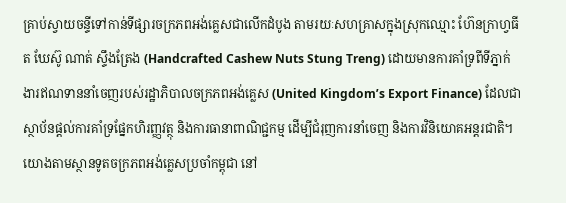គ្រាប់ស្វាយចន្ទីទៅកាន់ទីផ្សារចក្រភពអង់គ្លេសជាលើកដំបូង តាមរយៈសហគ្រាសក្នុងស្រុកឈ្មោះ ហ៊ែនក្រាហ្វធីត ឃែស៊ូ ណាត់ ស្ទឹងត្រែង (Handcrafted Cashew Nuts Stung Treng) ដោយមានការគាំទ្រពីទីភ្នាក់ងារឥណទាននាំចេញរបស់រដ្ឋាភិបាលចក្រភពអង់គ្លេស (United Kingdom’s Export Finance) ដែលជាស្ថាប័នផ្តល់ការគាំទ្រផ្នែកហិរញ្ញវត្ថុ និងការធានាពាណិជ្ជកម្ម ដើម្បីជំរុញការនាំចេញ និងការវិនិយោគអន្តរជាតិ។ យោងតាមស្ថានទូតចក្រភពអង់គ្លេសប្រចាំកម្ពុជា នៅ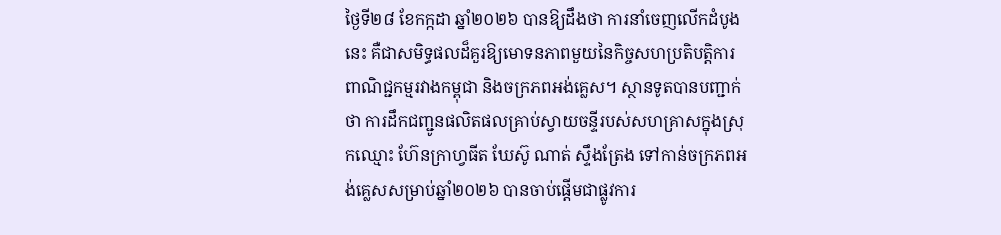ថ្ងៃទី២៨ ខែកក្កដា ឆ្នាំ២០២៦ បានឱ្យដឹងថា ការនាំចេញលើកដំបូងនេះ គឺជាសមិទ្ធផលដ៏គួរឱ្យមោទនភាពមួយនៃកិច្ចសហប្រតិបត្តិការពាណិជ្ជកម្មរវាងកម្ពុជា និងចក្រភពអង់គ្លេស។ ស្ថានទូតបានបញ្ជាក់ថា ការដឹកជញ្ជូនផលិតផលគ្រាប់ស្វាយចន្ទីរបស់សហគ្រាសក្នុងស្រុកឈ្មោះ ហ៊ែនក្រាហ្វធីត ឃែស៊ូ ណាត់ ស្ទឹងត្រែង ទៅកាន់ចក្រភពអង់គ្លេសសម្រាប់ឆ្នាំ២០២៦ បានចាប់ផ្តើមជាផ្លូវការ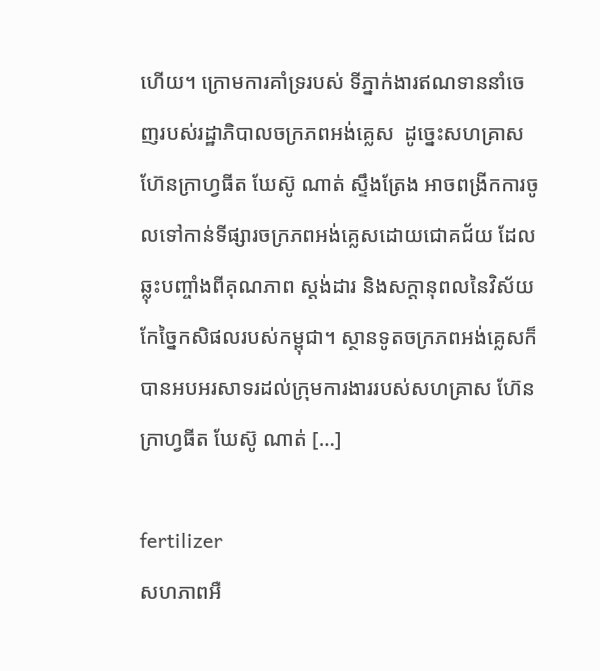ហើយ។ ក្រោមការគាំទ្ររបស់ ទីភ្នាក់ងារឥណទាននាំចេញរបស់រដ្ឋាភិបាលចក្រភពអង់គ្លេស  ដូច្នេះសហគ្រាស ហ៊ែនក្រាហ្វធីត ឃែស៊ូ ណាត់ ស្ទឹងត្រែង អាចពង្រីកការចូលទៅកាន់ទីផ្សារចក្រភពអង់គ្លេសដោយជោគជ័យ ដែលឆ្លុះបញ្ចាំងពីគុណភាព ស្តង់ដារ និងសក្ដានុពលនៃវិស័យកែច្នៃកសិផលរបស់កម្ពុជា។ ស្ថានទូតចក្រភពអង់គ្លេសក៏បានអបអរសាទរដល់ក្រុមការងាររបស់សហគ្រាស ហ៊ែនក្រាហ្វធីត ឃែស៊ូ ណាត់ […]

fertilizer
សហភាពអឺ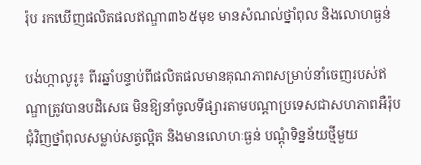រ៉ុប រកឃើញផលិតផលឥណ្ឌា៣៦៥មុខ មានសំណល់ថ្នាំពុល និងលោហធ្ងន់

បង់ហ្កាលូរូ៖ ពីរឆ្នាំបន្ទាប់ពីផលិតផលមានគុណភាពសម្រាប់នាំចេញរបស់ឥណ្ឌាត្រូវបានបដិសេធ មិនឱ្យនាំចូលទីផ្សារតាមបណ្តាប្រទេសជាសហភាពអឺរ៉ុប ជុំវិញថ្នាំពុលសម្លាប់សត្វល្អិត និងមានលោហៈធ្ងន់ បណ្ដុំទិន្នន័យថ្មីមួយ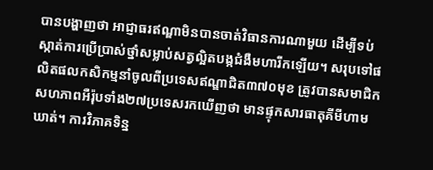បានបង្ហាញថា អាជ្ញាធរឥណ្ឌាមិនបានចាត់វិធានការណាមួយ ដើម្បីទប់ស្កាត់ការប្រើប្រាស់ថ្នាំសម្លាប់សត្វល្អិតបង្កជំងឺមហារីកឡើយ។ សរុបទៅផលិតផលកសិកម្មនាំចូលពីប្រទេសឥណ្ឌាជិត៣៧០មុខ ត្រូវបានសមាជិកសហភាពអឺរ៉ុបទាំង២៧ប្រទេសរកឃើញថា មានផ្ទុកសារធាតុគីមីហាមឃាត់។ ការវិភាគទិន្ន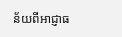ន័យពីអាជ្ញាធ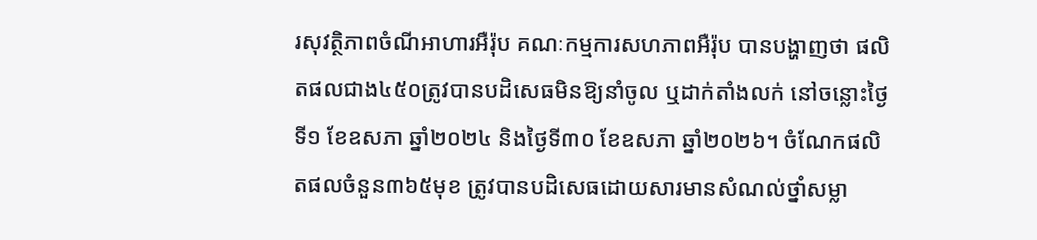រសុវត្ថិភាពចំណីអាហារអឺរ៉ុប គណៈកម្មការសហភាពអឺរ៉ុប បានបង្ហាញថា ផលិតផលជាង៤៥០ត្រូវបានបដិសេធមិនឱ្យនាំចូល ឬដាក់តាំងលក់ នៅចន្លោះថ្ងៃទី១ ខែឧសភា ឆ្នាំ២០២៤ និងថ្ងៃទី៣០ ខែឧសភា ឆ្នាំ២០២៦។ ចំណែកផលិតផលចំនួន៣៦៥មុខ ត្រូវបានបដិសេធដោយសារមានសំណល់ថ្នាំសម្លា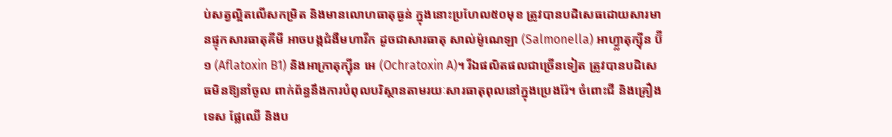ប់សត្វល្អិតលើសកម្រិត និងមានលោហធាតុធ្ងន់ ក្នុងនោះប្រហែល៥០មុខ ត្រូវបានបដិសេធដោយសារមានផ្ទុកសារធាតុគីមី អាចបង្កជំងឺមហារីក ដូចជាសារធាតុ សាល់ម៉ូណេឡា (Salmonella) អាហ្វ្លាតុក្ស៊ីន ប៊ី១ (Aflatoxin B1) និងអាក្រាតុក្ស៊ីន អេ (Ochratoxin A)។ រីឯផលិតផលជាច្រើនទៀត ត្រូវបានបដិសេធមិនឱ្យនាំចូល ពាក់ព័ន្ធនឹងការបំពុលបរិស្ថានតាមរយៈសារធាតុពុលនៅក្នុងប្រេងរ៉ែ។ ចំពោះជី និងគ្រឿងទេស ផ្លែឈើ និងប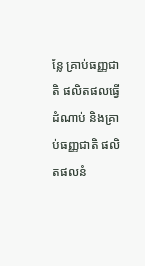ន្លែ គ្រាប់ធញ្ញជាតិ ផលិតផលធ្វើដំណាប់ និងគ្រាប់ធញ្ញជាតិ ផលិតផលនំ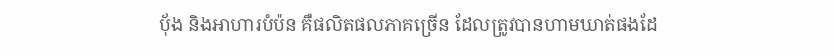ប៉័ង និងអាហារបំប៉ន គឺផលិតផលភាគច្រើន ដែលត្រូវបានហាមឃាត់ផងដែ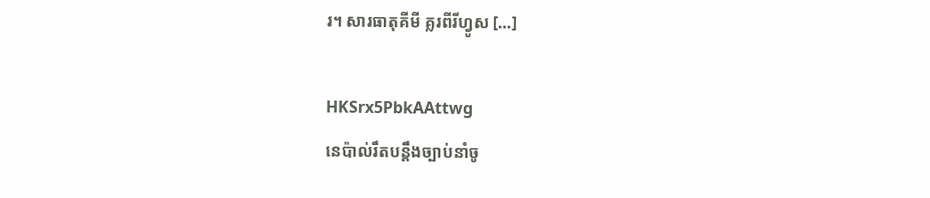រ។ សារធាតុគីមី គ្លរពីរីហ្វូស […]

HKSrx5PbkAAttwg
នេប៉ាល់រឹតបន្តឹងច្បាប់នាំចូ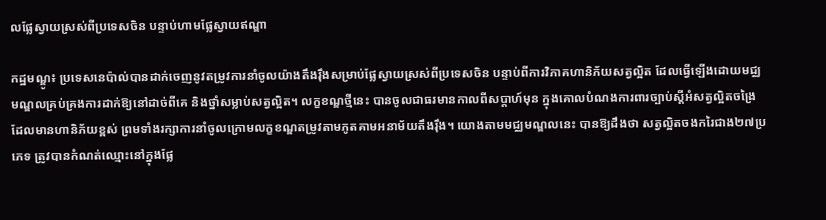លផ្លែស្វាយស្រស់ពីប្រទេសចិន បន្ទាប់ហាមផ្លែស្វាយឥណ្ឌា

កដ្ឋមណ្ឌូ៖ ប្រទេសនេប៉ាល់បានដាក់ចេញនូវតម្រូវការនាំចូលយ៉ាងតឹងរ៉ឹងសម្រាប់ផ្លែស្វាយស្រស់ពីប្រទេសចិន បន្ទាប់ពីការវិភាគហានិភ័យសត្វល្អិត ដែលធ្វើឡើងដោយមជ្ឈមណ្ឌលគ្រប់គ្រងការដាក់ឱ្យនៅដាច់ពីគេ និងថ្នាំសម្លាប់សត្វល្អិត។ លក្ខខណ្ឌថ្មីនេះ បានចូលជាធរមានកាលពីសប្តាហ៍មុន ក្នុងគោលបំណងការពារច្បាប់ស្តីអំសត្វល្អិតចង្រៃ ដែលមានហានិភ័យខ្ពស់ ព្រមទាំងរក្សាការនាំចូលក្រោមលក្ខខណ្ឌតម្រូវតាមភូតគាមអនាម័យតឹងរ៉ឹង។ យោងតាមមជ្ឈមណ្ឌលនេះ បានឱ្យដឹងថា សត្វល្អិតចងករៃជាង២៧ប្រភេទ ត្រូវបានកំណត់ឈ្មោះនៅក្នុងផ្លែ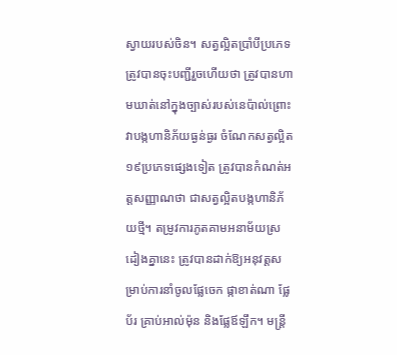ស្វាយរបស់ចិន។ សត្វល្អិតប្រាំបីប្រភេទត្រូវបានចុះបញ្ជីរួចហើយថា ត្រូវបានហាមឃាត់នៅក្នុងច្បាស់របស់នេប៉ាល់ព្រោះវាបង្កហានិភ័យធ្ងន់ធ្ងរ ចំណែកសត្វល្អិត១៩ប្រភេទផ្សេងទៀត ត្រូវបានកំណត់អត្តសញ្ញាណថា ជាសត្វល្អិតបង្កហានិភ័យថ្មី។ តម្រូវការភូតគាមអនាម័យស្រដៀងគ្នានេះ ត្រូវបានដាក់ឱ្យអនុវត្តសម្រាប់ការនាំចូលផ្លែចេក ផ្កាខាត់ណា ផ្លែប័រ គ្រាប់អាល់ម៉ុន និងផ្លែឪឡឹក។ មន្ត្រី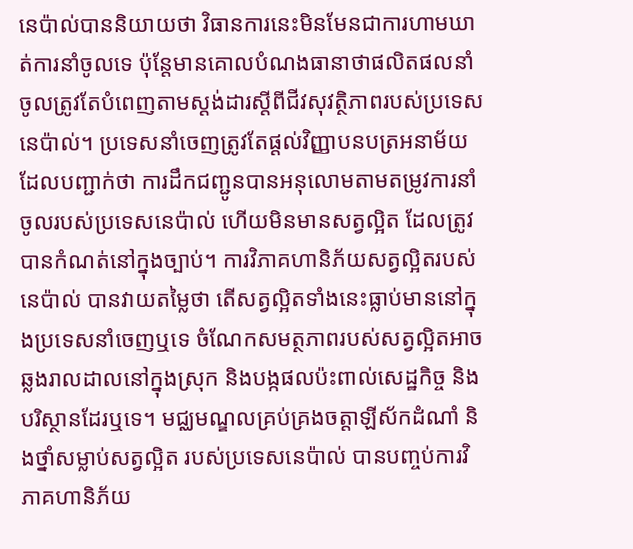នេប៉ាល់បាននិយាយថា វិធានការនេះមិនមែនជាការហាមឃាត់ការនាំចូលទេ ប៉ុន្តែមានគោលបំណងធានាថាផលិតផលនាំចូលត្រូវតែបំពេញតាមស្តង់ដារស្តីពីជីវសុវត្ថិភាពរបស់ប្រទេសនេប៉ាល់។ ប្រទេសនាំចេញត្រូវតែផ្តល់វិញ្ញាបនបត្រអនាម័យ ដែលបញ្ជាក់ថា ការដឹកជញ្ជូនបានអនុលោមតាមតម្រូវការនាំចូលរបស់ប្រទេសនេប៉ាល់ ហើយមិនមានសត្វល្អិត ដែលត្រូវបានកំណត់នៅក្នុងច្បាប់។ ការវិភាគហានិភ័យសត្វល្អិតរបស់នេប៉ាល់ បានវាយតម្លៃថា តើសត្វល្អិតទាំងនេះធ្លាប់មាននៅក្នុងប្រទេសនាំចេញឬទេ ចំណែកសមត្ថភាពរបស់សត្វល្អិតអាចឆ្លងរាលដាលនៅក្នុងស្រុក និងបង្កផលប៉ះពាល់សេដ្ឋកិច្ច និងបរិស្ថានដែរឬទេ។ មជ្ឈមណ្ឌលគ្រប់គ្រងចត្តាឡីស័កដំណាំ និងថ្នាំសម្លាប់សត្វល្អិត របស់ប្រទេសនេប៉ាល់ បានបញ្ចប់ការវិភាគហានិភ័យ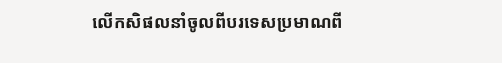លើកសិផលនាំចូលពីបរទេសប្រមាណពី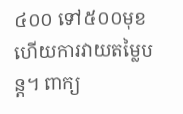៤០០ ទៅ៥០០មុខ ហើយការវាយតម្លៃបន្ត។ ពាក្យ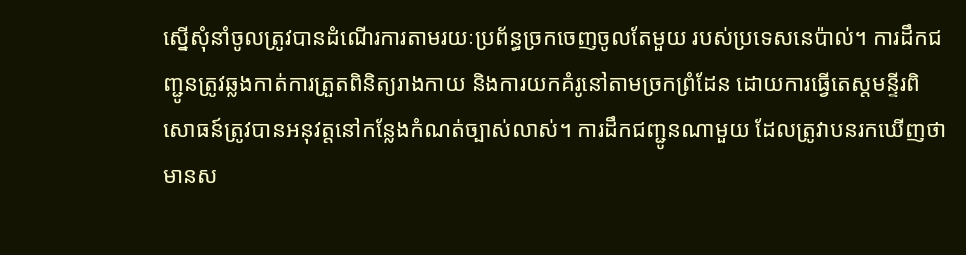ស្នើសុំនាំចូលត្រូវបានដំណើរការតាមរយៈប្រព័ន្ធច្រកចេញចូលតែមួយ របស់ប្រទេសនេប៉ាល់។ ការដឹកជញ្ជូនត្រូវឆ្លងកាត់ការត្រួតពិនិត្យរាងកាយ និងការយកគំរូនៅតាមច្រកព្រំដែន ដោយការធ្វើតេស្តមន្ទីរពិសោធន៍ត្រូវបានអនុវត្តនៅកន្លែងកំណត់ច្បាស់លាស់។ ការដឹកជញ្ជូនណាមួយ ដែលត្រូវាបនរកឃើញថា មានស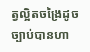ត្វល្អិតចង្រៃដូចច្បាប់បានហា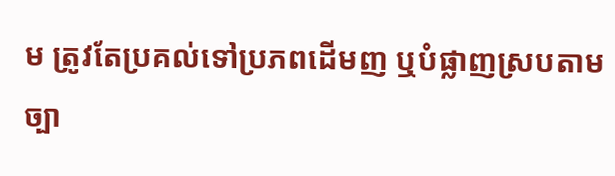ម ត្រូវតែប្រគល់ទៅប្រភពដើមញ ឬបំផ្លាញស្របតាមច្បា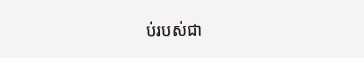ប់របស់ជា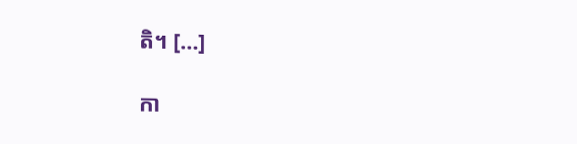តិ។ […]

កា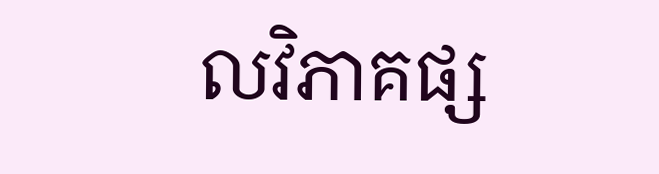លវិភាគផ្ស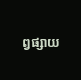ព្វផ្សាយ